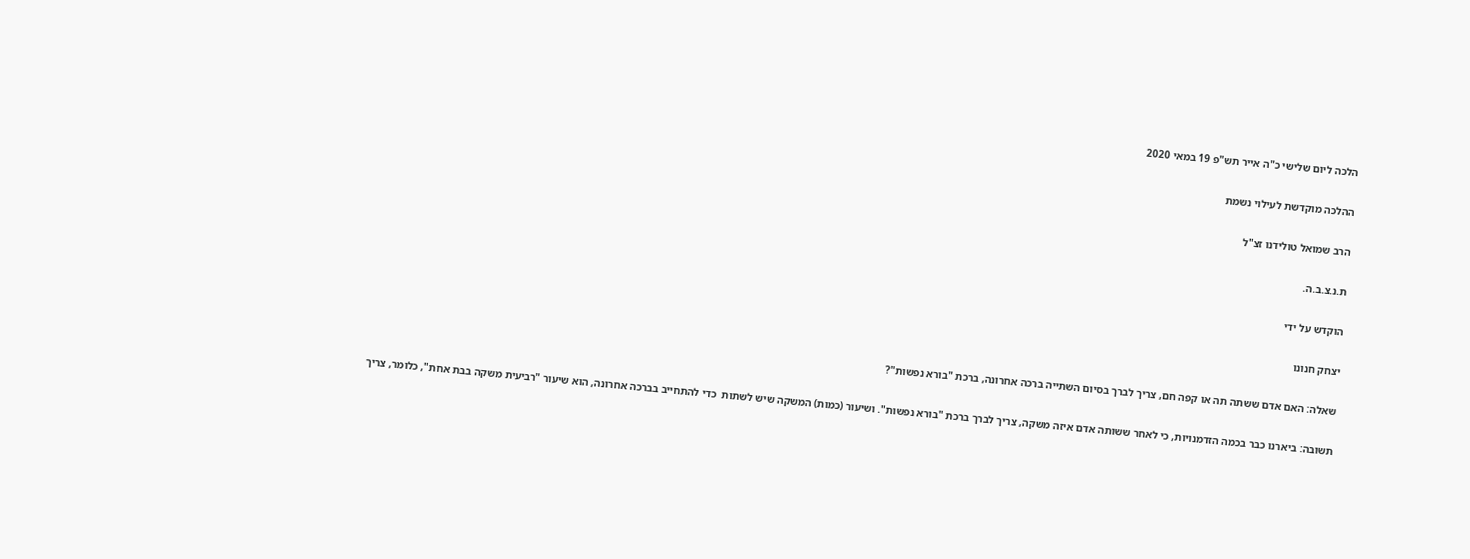הלכה ליום שלישי כ"ה אייר תש"פ 19 במאי 2020

ההלכה מוקדשת לעילוי נשמת

הרב שמואל טולידנו זצ"ל

ת.נ.צ.ב.ה.

הוקדש על ידי

יצחק חנונו

שאלה: האם אדם ששתה תה או קפה חם, צריך לברך בסיום השתייה ברכה אחרונה, ברכת "בורא נפשות"?

תשובה: ביארנו כבר בכמה הזדמנויות, כי לאחר ששותה אדם איזה משקה, צריך לברך ברכת "בורא נפשות". ושיעור (כמות) המשקה שיש לשתות  כדי להתחייב בברכה אחרונה, הוא שיעור "רביעית משקה בבת אחת", כלומר, צריך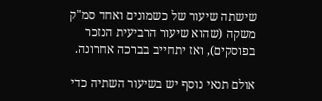שישתה שיעור של כשמונים ואחד סמ"ק משקה (שהוא שיעור הרביעית הנזכר בפוסקים), ואז יתחייב בברכה אחרונה.

אולם תנאי נוסף יש בשיעור השתיה כדי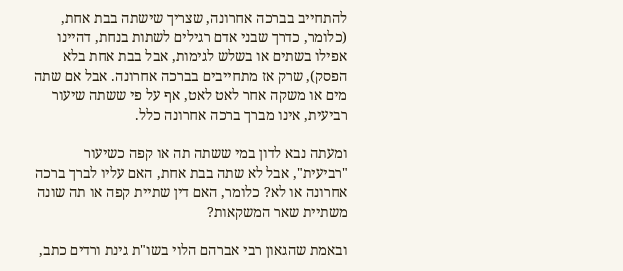להתחייב בברכה אחרונה, שצריך שישתה בבת אחת, (כלומר, כדרך שבני אדם רגילים לשתות בנחת, דהיינו אפילו בשתים או בשלש לגימות, אבל בבת אחת בלא הפסק), שרק אז מתחייבים בברכה אחרונה. אבל אם שתה מים או משקה אחר לאט לאט, אף על פי ששתה שיעור רביעית, אינו מברך ברכה אחרונה כלל.

ומעתה נבא לדון במי ששתה תה או קפה כשיעור "רביעית", אבל לא שתה בבת אחת, האם עליו לברך ברכה אחרונה או לא? כלומר, האם דין שתיית קפה או תה שונה משתיית שאר המשקאות?

ובאמת שהגאון רבי אברהם הלוי בשו"ת גינת ורדים כתב,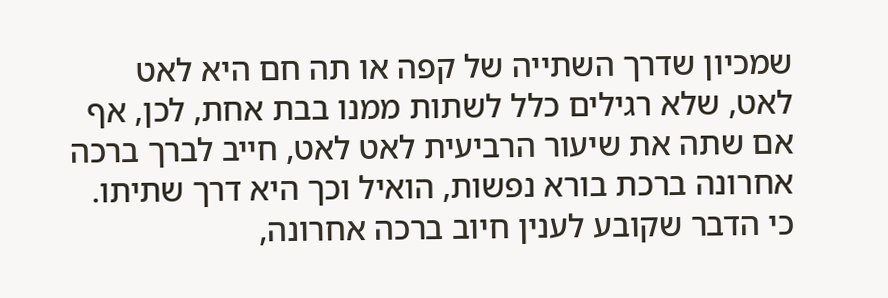שמכיון שדרך השתייה של קפה או תה חם היא לאט לאט, שלא רגילים כלל לשתות ממנו בבת אחת, לכן, אף אם שתה את שיעור הרביעית לאט לאט, חייב לברך ברכה אחרונה ברכת בורא נפשות, הואיל וכך היא דרך שתיתו. כי הדבר שקובע לענין חיוב ברכה אחרונה,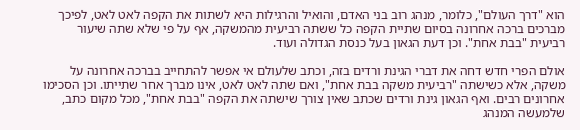הוא "דרך העולם", כלומר, מנהג רוב בני האדם, והואיל והרגילות היא לשתות את הקפה לאט לאט, לפיכך מברכים ברכה אחרונה בסיום שתיית הקפה כל ששתה רביעית מהמשקה, אף על פי שלא שתה שיעור רביעית "בבת אחת". וכן דעת הגאון בעל כנסת הגדולה ועוד.

אולם הפרי חדש דחה את דברי הגינת ורדים בזה, וכתב שלעולם אי אפשר להתחייב בברכה אחרונה על משקה, אלא כשישתה "רביעית משקה בבת אחת", ואם שתה לאט לאט, אינו מברך אחר שתייתו. וכן הסכימו אחרונים רבים. ואף הגאון גינת ורדים שכתב שאין צורך שישתה את הקפה "בבת אחת", מכל מקום כתב, שלמעשה המנהג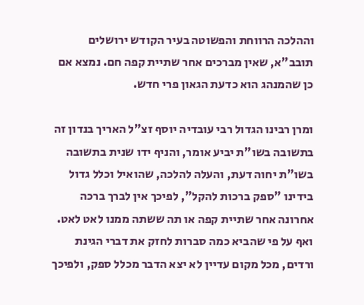וההלכה הרווחת והפשוטה בעיר הקודש ירושלים תובב"א, שאין מברכים אחר שתיית קפה חם. נמצא אם כן שהמנהג הוא כדעת הגאון פרי חדש.

ומרן רבינו הגדול רבי עובדיה יוסף זצ"ל האריך בנדון זה בתשובה בשו"ת יביע אומר, והניף ידו שנית בתשובה בשו"ת יחוה דעת, והעלה להלכה, שהואיל וכלל גדול בידינו "ספק ברכות להקל", לפיכך אין לברך ברכה אחרונה אחר שתיית קפה או תה ששתה ממנו לאט לאט. ואף על פי שהביא כמה סברות לחזק את דברי הגינת ורדים, מכל מקום עדיין לא יצא הדבר מכלל ספק, ולפיכך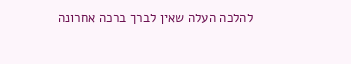להלכה העלה שאין לברך ברכה אחרונה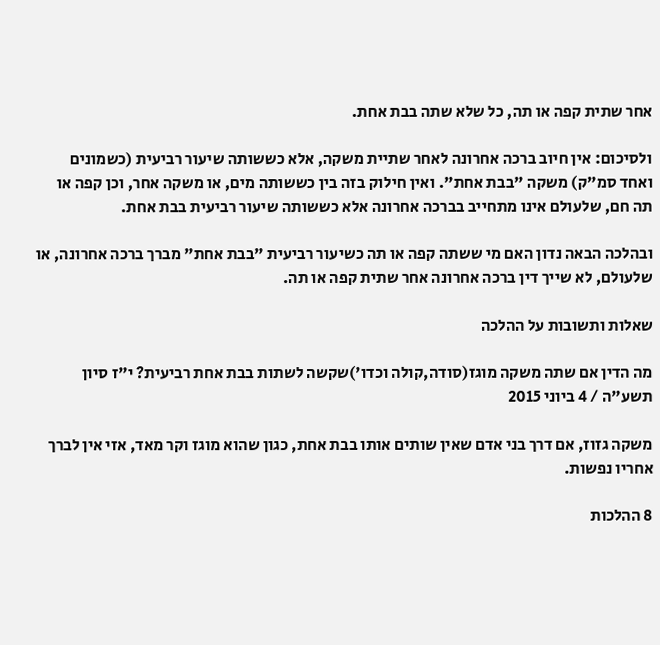אחר שתית קפה או תה, כל שלא שתה בבת אחת.

ולסיכום: אין חיוב ברכה אחרונה לאחר שתיית משקה, אלא כששותה שיעור רביעית (כשמונים ואחד סמ"ק) משקה "בבת אחת". ואין חילוק בזה בין כששותה מים, או משקה אחר, וכן קפה או תה חם, שלעולם אינו מתחייב בברכה אחרונה אלא כששותה שיעור רביעית בבת אחת.

ובהלכה הבאה נדון האם מי ששתה קפה או תה כשיעור רביעית "בבת אחת" מברך ברכה אחרונה, או שלעולם, לא שייך דין ברכה אחרונה אחר שתית קפה או תה.

שאלות ותשובות על ההלכה

מה הדין אם שתה משקה מוגז(סודה,קולה וכדו')שקשה לשתות בבת אחת רביעית? י"ז סיון תשע"ה / 4 ביוני 2015

משקה גזוז, אם דרך בני אדם שאין שותים אותו בבת אחת, כגון שהוא מוגז וקר מאד, אזי אין לברך אחריו נפשות.

8 ההלכות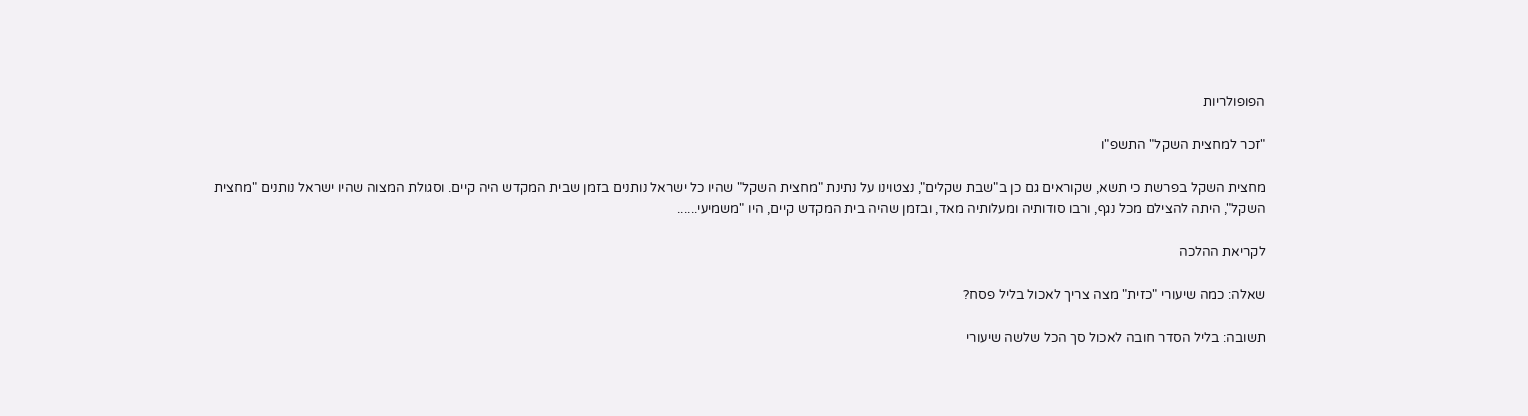הפופולריות

"זכר למחצית השקל" התשפ"ו

מחצית השקל בפרשת כי תשא, שקוראים גם כן ב"שבת שקלים", נצטוינו על נתינת "מחצית השקל" שהיו כל ישראל נותנים בזמן שבית המקדש היה קיים. וסגולת המצוה שהיו ישראל נותנים "מחצית השקל", היתה להצילם מכל נגף, ורבו סודותיה ומעלותיה מאד, ובזמן שהיה בית המקדש קיים, היו "משמיעי......

לקריאת ההלכה

שאלה: כמה שיעורי "כזית" מצה צריך לאכול בליל פסח?

תשובה: בליל הסדר חובה לאכול סך הכל שלשה שיעורי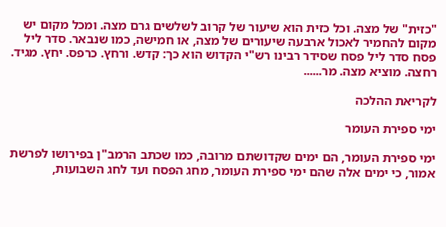"כזית" של מצה. וכל כזית הוא שיעור של קרוב לשלשים גרם מצה. ומכל מקום יש מקום להחמיר לאכול ארבעה שיעורים של מצה, או חמישה, כמו שנבאר. סדר ליל פסח סדר ליל פסח שסידר רבינו רש"י הקדוש הוא כך: קדש. ורחץ. כרפס. יחץ. מגיד. רחצה. מוציא מצה. מר......

לקריאת ההלכה

ימי ספירת העומר

ימי ספירת העומר, הם ימים שקדושתם מרובה, כמו שכתב הרמב"ן בפירושו לפרשת אמור, כי ימים אלה שהם ימי ספירת העומר, מחג הפסח ועד לחג השבועות,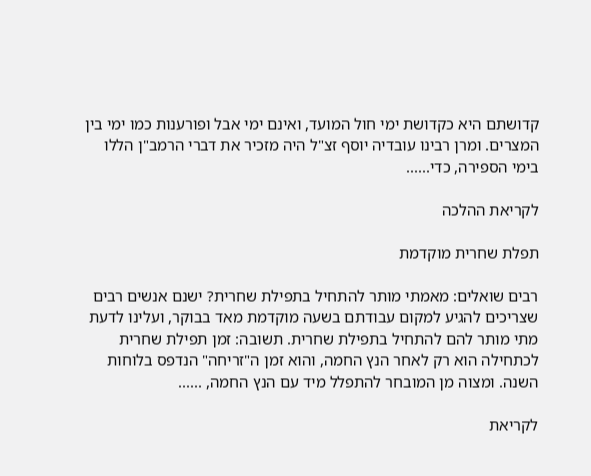קדושתם היא כקדושת ימי חול המועד, ואינם ימי אבל ופורענות כמו ימי בין המצרים. ומרן רבינו עובדיה יוסף זצ"ל היה מזכיר את דברי הרמב"ן הללו בימי הספירה, כדי......

לקריאת ההלכה

תפלת שחרית מוקדמת

רבים שואלים: מאמתי מותר להתחיל בתפילת שחרית? ישנם אנשים רבים שצריכים להגיע למקום עבודתם בשעה מוקדמת מאד בבוקר, ועלינו לדעת מתי מותר להם להתחיל בתפילת שחרית. תשובה: זמן תפילת שחרית לכתחילה הוא רק לאחר הנץ החמה, והוא זמן ה"זריחה" הנדפס בלוחות השנה. ומצוה מן המובחר להתפלל מיד עם הנץ החמה, ......

לקריאת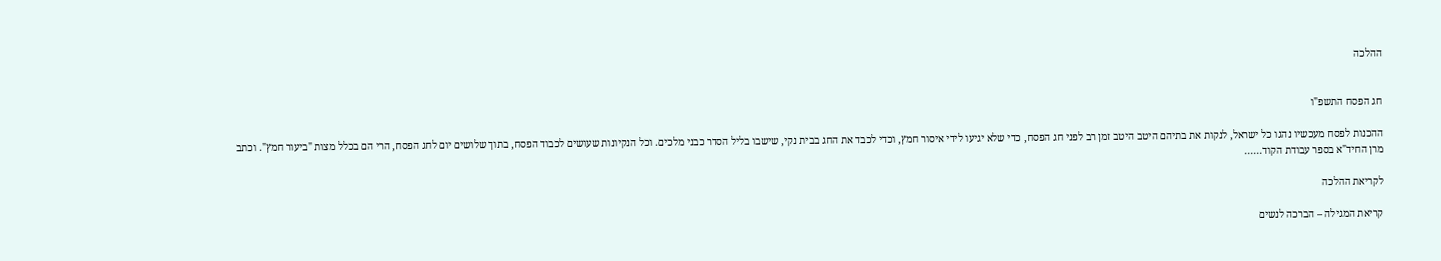ההלכה


חג הפסח התשפ"ו

ההכנות לפסח מעכשיו נהגו כל ישראל, לנקות את בתיהם היטב היטב זמן רב לפני חג הפסח, כדי שלא יגיעו לידי איסור חמץ, וכדי לכבד את החג בבית נקי, שישבו בליל הסדר כבני מלכים. וכל הנקיונות שעושים לכבוד הפסח, בתוך שלושים יום לחג הפסח, הרי הם בכלל מצות "ביעור חמץ". וכתב מרן החיד"א בספר עבודת הקוד......

לקריאת ההלכה

קריאת המגילה – הברכה לנשים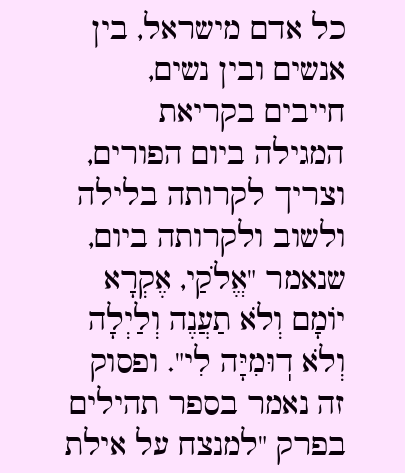כל אדם מישראל, בין אנשים ובין נשים, חייבים בקריאת המגילה ביום הפורים, וצריך לקרותה בלילה ולשוב ולקרותה ביום, שנאמר "אֱלֹקַי, אֶקְרָא יוֹמָם וְלֹא תַעֲנֶה וְלַיְלָה וְלֹא דֽוּמִיָּה לִי". ופסוק זה נאמר בספר תהילים בפרק "למנצח על אילת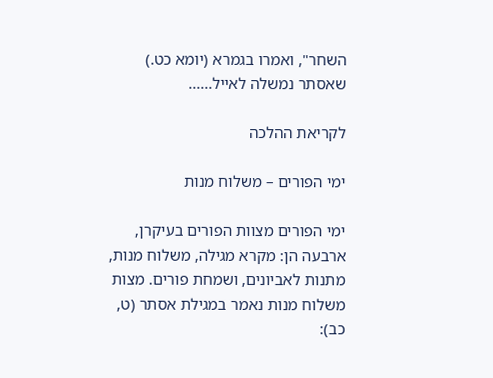השחר", ואמרו בגמרא (יומא כט.) שאסתר נמשלה לאייל......

לקריאת ההלכה

ימי הפורים – משלוח מנות

ימי הפורים מצוות הפורים בעיקרן, ארבעה הן: מקרא מגילה, משלוח מנות, מתנות לאביונים, ושמחת פורים. מצות משלוח מנות נאמר במגילת אסתר (ט, כב):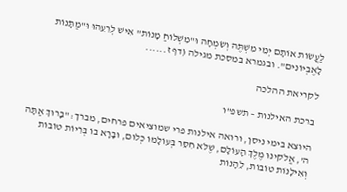לַעֲשׂוֹת אוֹתָם יְמֵי מִשְׁתֶּה וְשִׂמְחָה וּ"מִשְׁלוֹחַ מָנוֹת" אִישׁ לְרֵעֵהוּ וּ"מַתָּנוֹת לָאֶבְיוֹנִים". ובגמרא במסכת מגילה (דף ז......

לקריאת ההלכה

ברכת האילנות – תשפ"ו

היוצא בימי ניסן, ורואה אילנות פרי שמוציאים פרחים, מברך: "בָּרוּךְ אַתָּה ה', אֱלֹקינוּ מֶלֶךְ הָעוֹלָם, שֶׁלֹּא חִסֵּר בְּעוֹלָמוֹ כְּלוּם, וּבָרָא בוֹ בְּרִיוֹת טוֹבוֹת וְאִילָנוֹת טוֹבוֹת, לֵהָנוֹת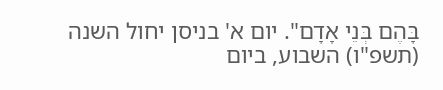בָּהֶם בְּנֵי אָדָם". יום א' בניסן יחול השנה (תשפ"ו) השבוע, ביום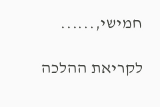חמישי,......

לקריאת ההלכה